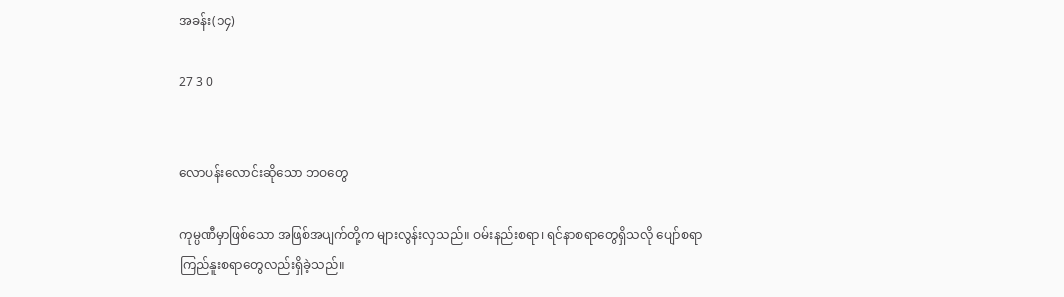အခန်း(၁၄)

27 3 0


လောပန်းလောင်းဆိုသော ဘဝတွေ

ကုမ္ပဏီမှာဖြစ်သော အဖြစ်အပျက်တို့က များလွန်းလှသည်။ ဝမ်းနည်းစရာ၊ ရင်နာစရာတွေရှိသလို ပျော်စရာ ကြည်နူးစရာတွေလည်းရှိခဲ့သည်။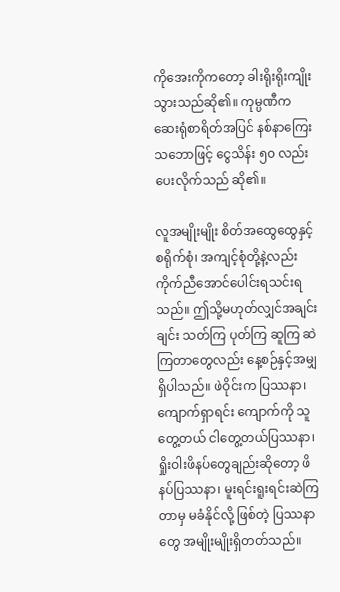ကိုအေးကိုကတော့ ခါးရိုးရိုးကျိုးသွားသည်ဆို၏။ ကုမ္ပဏီက ဆေးရုံစာရိတ်အပြင် နစ်နာကြေးသဘောဖြင့် ငွေသိန်း ၅၀ လည်း ပေးလိုက်သည် ဆို၏။

လူအမျိုးမျိုး စိတ်အထွေထွေနှင့် စရိုက်စုံ၊ အကျင့်စုံတို့နဲ့လည်း ကိုက်ညီအောင်ပေါင်းရသင်းရသည်။ ဤသို့မဟုတ်လျှင်အချင်းချင်း သတ်ကြ ပုတ်ကြ ဆူကြ ဆဲကြတာတွေလည်း နေ့စဉ်နှင့်အမျှရှိပါသည်။ ဖဲဝိုင်းက ပြဿနာ၊ ကျောက်ရှာရင်း ကျောက်ကို သူတွေ့တယ် ငါတွေ့တယ်ပြဿနာ၊ ရှိုးဝါးဖိနပ်တွေချည်းဆိုတော့ ဖိနပ်ပြဿနာ၊ မူးရင်းရူးရင်းဆဲကြတာမှ မခံနိုင်လို့ ဖြစ်တဲ့ ပြဿနာတွေ အမျိုးမျိုးရှိတတ်သည်။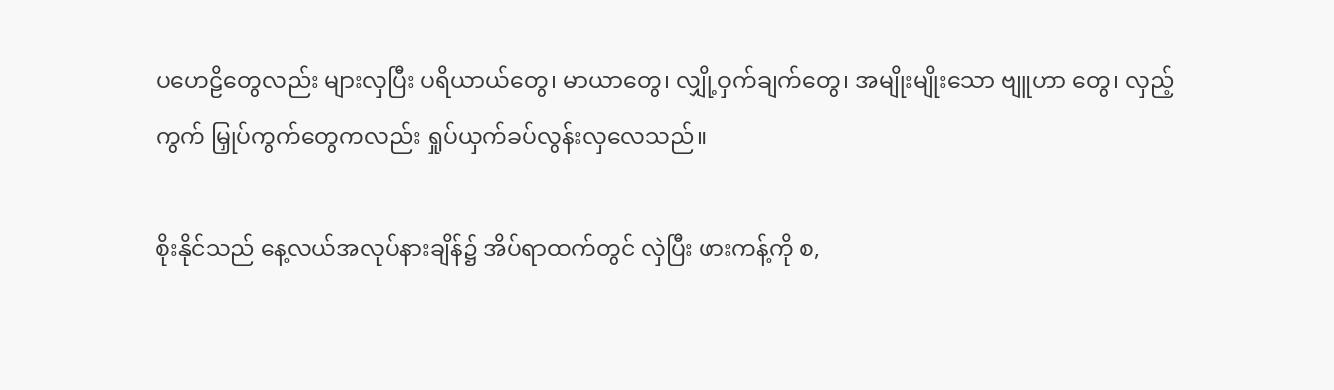ပဟေဠိတွေလည်း များလှပြီး ပရိယာယ်တွေ၊ မာယာတွေ၊ လျှို့ဝှက်ချက်တွေ၊ အမျိုးမျိုးသော ဗျူဟာ တွေ၊ လှည့်ကွက် မြှုပ်ကွက်တွေကလည်း ရှုပ်ယှက်ခပ်လွန်းလှလေသည်။

စိုးနိုင်သည် နေ့လယ်အလုပ်နားချိန်၌ အိပ်ရာထက်တွင် လှဲပြီး ဖားကန့်ကို စ,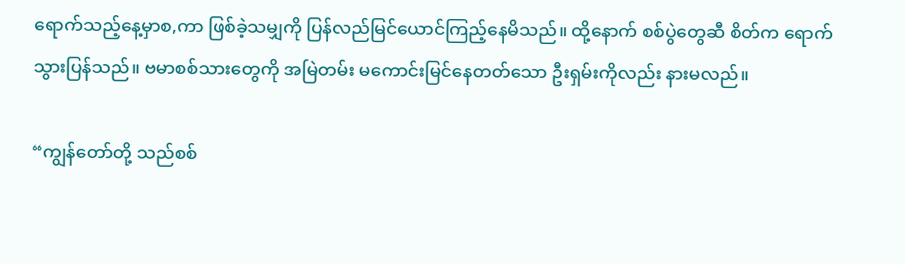ရောက်သည့်နေ့မှာစ,ကာ ဖြစ်ခဲ့သမျှကို ပြန်လည်မြင်ယောင်ကြည့်နေမိသည်။ ထို့နောက် စစ်ပွဲတွေဆီ စိတ်က ရောက်သွားပြန်သည်။ ဗမာစစ်သားတွေကို အမြဲတမ်း မကောင်းမြင်နေတတ်သော ဦးရှမ်းကိုလည်း နားမလည်။

“ကျွန်တော်တို့ သည်စစ်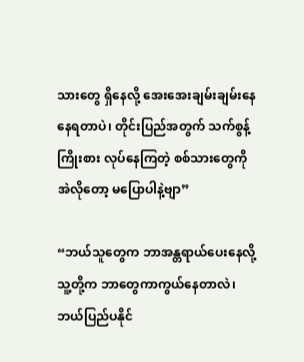သားတွေ ရှိနေလို့ အေးအေးချမ်းချမ်းနေနေရတာပဲ၊ တိုင်းပြည်အတွက် သက်စွန့်ကြိုးစား လုပ်နေကြတဲ့ စစ်သားတွေကို အဲလိုတော့ မပြောပါနဲ့ဗျာ”

“ဘယ်သူတွေက ဘာအန္တရာယ်ပေးနေလို့ သူ့တို့က ဘာတွေကာကွယ်နေတာလဲ၊ ဘယ်ပြည်ပနိုင်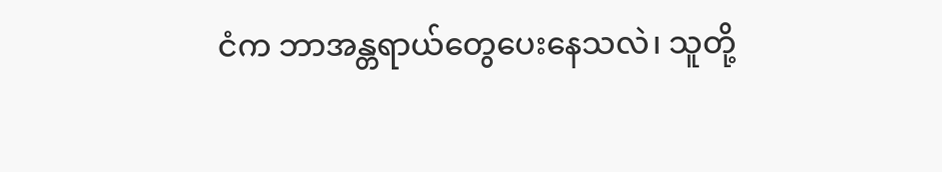ငံက ဘာအန္တရာယ်တွေပေးနေသလဲ၊ သူတို့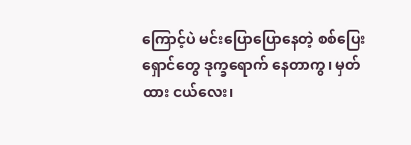ကြောင့်ပဲ မင်းပြောပြောနေတဲ့ စစ်ပြေးရှောင်တွေ ဒုက္ခရောက် နေတာကွ၊ မှတ်ထား ငယ်လေး၊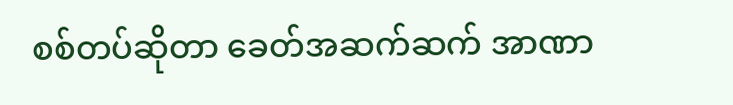စစ်တပ်ဆိုတာ ခေတ်အဆက်ဆက် အာဏာ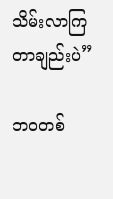သိမ်းလာကြ တာချည်းပဲ”

ဘဝတစ်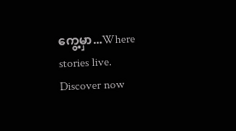ကွေ့မှာ...Where stories live. Discover now